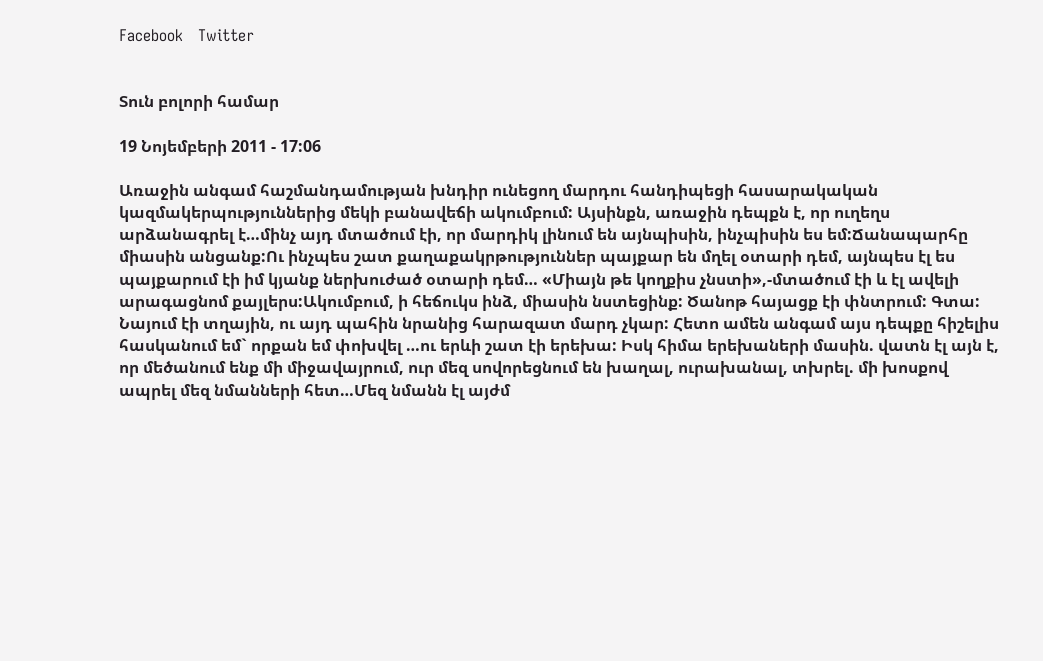Facebook   Twitter


Տուն բոլորի համար

19 Նոյեմբերի 2011 - 17:06

Առաջին անգամ հաշմանդամության խնդիր ունեցող մարդու հանդիպեցի հասարակական կազմակերպություններից մեկի բանավեճի ակումբում: Այսինքն, առաջին դեպքն է, որ ուղեղս արձանագրել է…մինչ այդ մտածում էի, որ մարդիկ լինում են այնպիսին, ինչպիսին ես եմ:Ճանապարհը միասին անցանք:Ու ինչպես շատ քաղաքակրթություններ պայքար են մղել օտարի դեմ, այնպես էլ ես պայքարում էի իմ կյանք ներխուժած օտարի դեմ… «Միայն թե կողքիս չնստի»,-մտածում էի և էլ ավելի արագացնոմ քայլերս:Ակումբում, ի հեճուկս ինձ, միասին նստեցինք: Ծանոթ հայացք էի փնտրում: Գտա: Նայում էի տղային, ու այդ պահին նրանից հարազատ մարդ չկար: Հետո ամեն անգամ այս դեպքը հիշելիս հասկանում եմ` որքան եմ փոխվել …ու երևի շատ էի երեխա: Իսկ հիմա երեխաների մասին. վատն էլ այն է, որ մեծանում ենք մի միջավայրում, ուր մեզ սովորեցնում են խաղալ, ուրախանալ, տխրել. մի խոսքով ապրել մեզ նմանների հետ…Մեզ նմանն էլ այժմ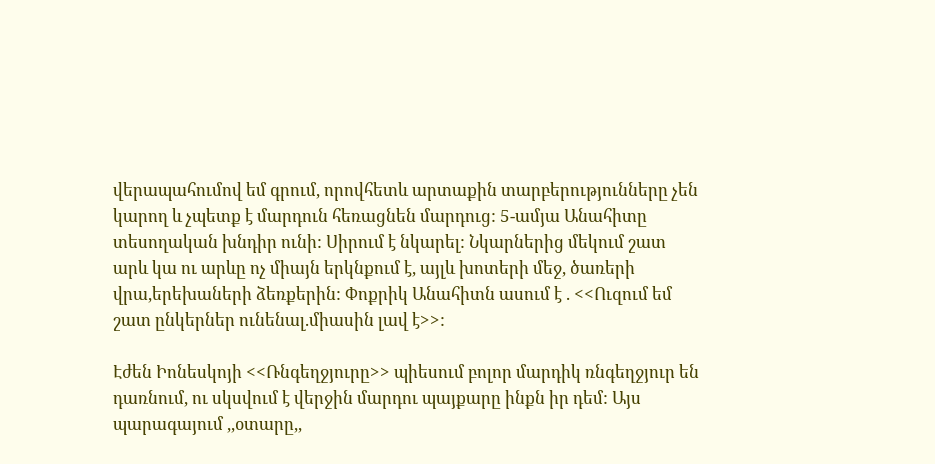վերապահումով եմ գրում, որովհետև արտաքին տարբերությունները չեն կարող և չպետք է մարդուն հեռացնեն մարդուց: 5-ամյա Անահիտը տեսողական խնդիր ունի: Սիրում է նկարել: Նկարներից մեկում շատ արև կա ու արևը ոչ միայն երկնքում է, այլև խոտերի մեջ, ծառերի վրա,երեխաների ձեռքերին: Փոքրիկ Անահիտն ասում է . <<Ուզում եմ շատ ընկերներ ունենալ.միասին լավ է>>:

Էժեն Իոնեսկոյի <<Ռնգեղջյուրը>> պիեսում բոլոր մարդիկ ռնգեղջյուր են դառնում, ու սկսվում է վերջին մարդու պայքարը ինքն իր դեմ: Այս պարագայում ,,օտարը,,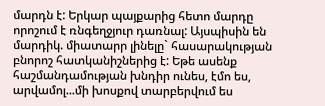մարդն է: Երկար պայքարից հետո մարդը որոշում է ռնգեղջյուր դառնալ: Այսպիսին են մարդիկ. միատարր լինելը` հասարակության բնորոշ հատկանիշներից է: Եթե ասենք հաշմանդամության խնդիր ունես, էմո ես, արվամոլ...մի խոսքով տարբերվում ես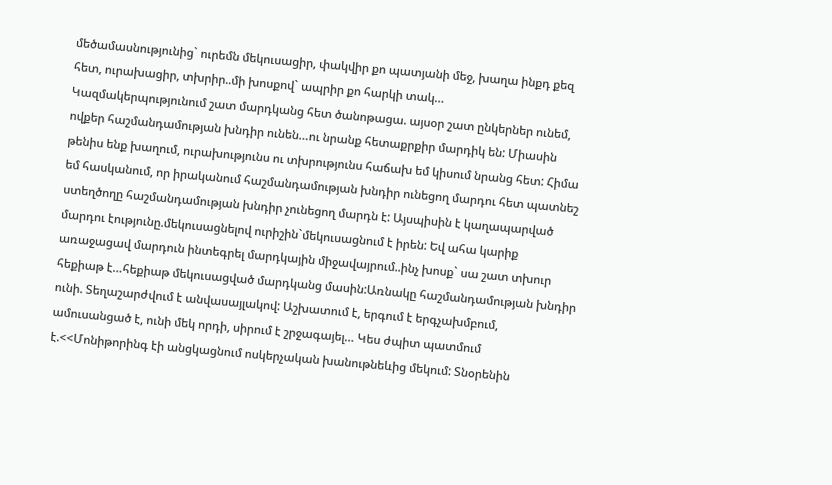մեծամասնությունից` ուրեմն մեկուսացիր, փակվիր քո պատյանի մեջ, խաղա ինքդ քեզ հետ, ուրախացիր, տխրիր..մի խոսքով` ապրիր քո հարկի տակ…
Կազմակերպությունում շատ մարդկանց հետ ծանոթացա. այսօր շատ ընկերներ ունեմ, ովքեր հաշմանդամության խնդիր ունեն…ու նրանք հետաքրքիր մարդիկ են: Միասին թենիս ենք խաղում, ուրախությունս ու տխրությունս հաճախ եմ կիսում նրանց հետ: Հիմա եմ հասկանում, որ իրականում հաշմանդամության խնդիր ունեցող մարդու հետ պատնեշ ստեղծողը հաշմանդամության խնդիր չունեցող մարդն է: Այսպիսին է կաղապարված մարդու էությունը.մեկուսացնելով ուրիշին`մեկուսացնում է իրեն: Եվ ահա կարիք առաջացավ մարդուն ինտեգրել մարդկային միջավայրում..ինչ խոսք` սա շատ տխուր հեքիաթ է…հեքիաթ մեկուսացված մարդկանց մասին:Առնակը հաշմանդամության խնդիր ունի. Տեղաշարժվում է անվասայլակով: Աշխատում է, երգում է երգչախմբում, ամուսանցած է, ունի մեկ որդի, սիրում է շրջագայել… Կես ժպիտ պատմում է.<<Մոնիթորինգ էի անցկացնում ոսկերչական խանութնեևից մեկում: Տնօրենին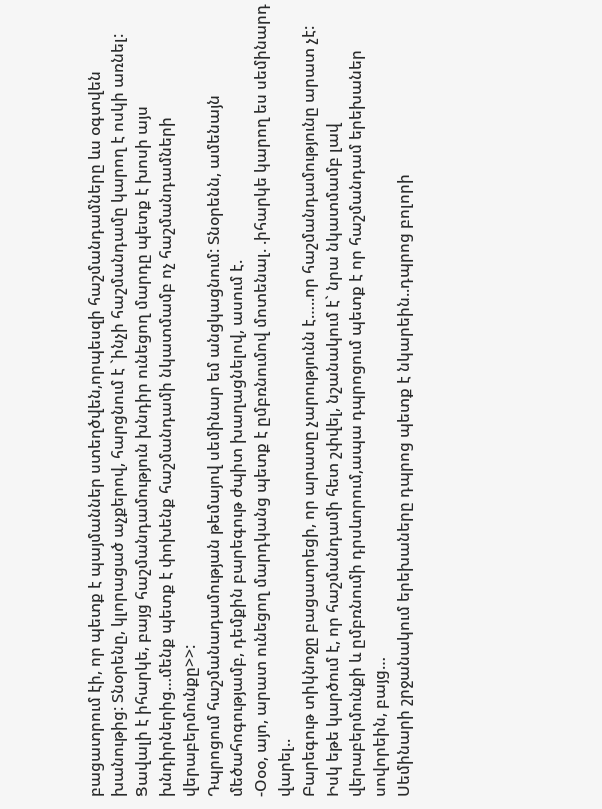բացատրում էի, որ պետք է պայմաններ ստեղծվեն,որպեսզի հաշմանդամները ևս օգտվեն խանութից: Տնօրենը, կլորացած աչքերով, հարցնում է `ինչի հաշմանդամը կարող է ոսկի առնել: Ցավալի է իհարկե, բայց հաշմանդամություն խնդիր ունեցող մարդը պետք է խոսի այս խնդիրներից…մենք պետք է փոխենք հաշմանդամի նկատմամբ ոչ հաշմանդամների վերաբերմունքը>>:
Դպրոցում հաշմանադամության թեմայով սեմինար եմ անցկացնում: Տնօրենն, ամենայն մեծահոգությամբ, դեմքին բարեգութ ժպիտ խաղացնելով, ասում է.
-Օօօ, այո, արատ ունեցող մարդկանց պետք է ըմբռնումով մոտենալ. .իհարկե կարող ես սեմինարդ վարել..
Բարեգութ տիկնոջը բացատրեցի, որ արատը չարությունն է…..որ հաշմանդամությունը արատ չէ: Իսկ եթե կարծում է, որ հաշմանդամի հետ շփվել, նշանակում է` նրա նկատմամբ լավ վերաբերմունքի և ըմբռնումի դրսևորում,ապա դպրոցում պետք է որ հաշմանդամ երեխաներ սովորեին, բայց…
Սեմինարի շրջանակում երեխաները դպրոց պետք է նկարեին..դպրոց բոլորի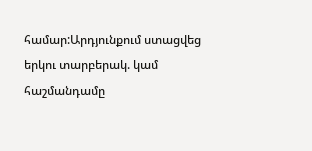համար:Արդյունքում ստացվեց երկու տարբերակ. կամ հաշմանդամը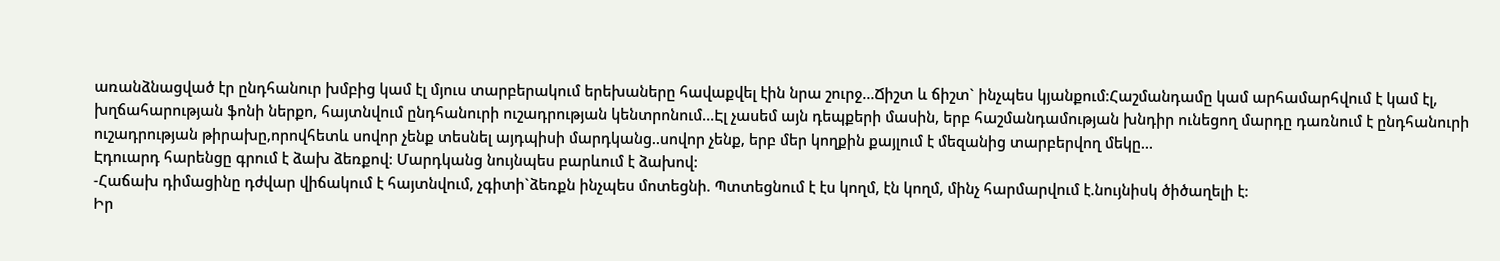առանձնացված էր ընդհանուր խմբից կամ էլ մյուս տարբերակում երեխաները հավաքվել էին նրա շուրջ…Ճիշտ և ճիշտ` ինչպես կյանքում:Հաշմանդամը կամ արհամարհվում է կամ էլ, խղճահարության ֆոնի ներքո, հայտնվում ընդհանուրի ուշադրության կենտրոնում…Էլ չասեմ այն դեպքերի մասին, երբ հաշմանդամության խնդիր ունեցող մարդը դառնում է ընդհանուրի ուշադրության թիրախը,որովհետև սովոր չենք տեսնել այդպիսի մարդկանց..սովոր չենք, երբ մեր կողքին քայլում է մեզանից տարբերվող մեկը…
Էդուարդ հարենցը գրում է ձախ ձեռքով: Մարդկանց նույնպես բարևում է ձախով:
-Հաճախ դիմացինը դժվար վիճակում է հայտնվում, չգիտի`ձեռքն ինչպես մոտեցնի. Պտտեցնում է էս կողմ, էն կողմ, մինչ հարմարվում է.նույնիսկ ծիծաղելի է:
Իր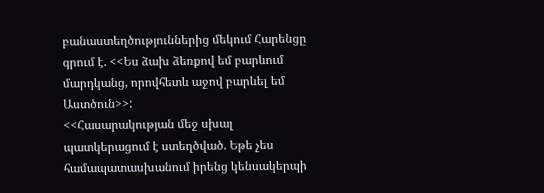բանաստեղծություններից մեկում Հարենցը գրում է. <<Ես ձախ ձեռքով եմ բարևում մարդկանց, որովհետև աջով բարևել եմ Աստծուն>>:
<<Հասարակության մեջ սխալ պատկերացում է ստեղծված. Եթե չես համապատասխանում իրենց կենսակերպի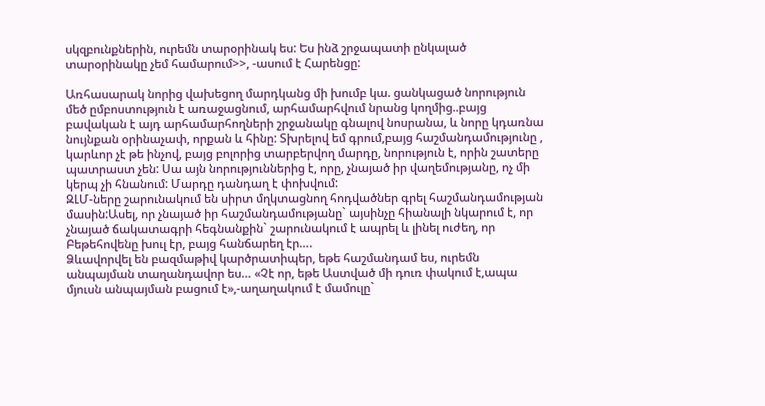սկզբունքներին, ուրեմն տարօրինակ ես: Ես ինձ շրջապատի ընկալած տարօրինակը չեմ համարում>>, -ասում է Հարենցը:

Առհասարակ նորից վախեցող մարդկանց մի խումբ կա. ցանկացած նորություն մեծ ըմբոստություն է առաջացնում, արհամարհվում նրանց կողմից..բայց բավական է այդ արհամարհողների շրջանակը գնալով նոսրանա, և նորը կդառնա նույնքան օրինաչափ, որքան և հինը: Տխրելով եմ գրում,բայց հաշմանդամությունը , կարևոր չէ թե ինչով, բայց բոլորից տարբերվող մարդը, նորություն է, որին շատերը պատրաստ չեն: Սա այն նորություններից է, որը, չնայած իր վաղեմությանը, ոչ մի կերպ չի հնանում: Մարդը դանդաղ է փոխվում:
ԶԼՄ-ները շարունակում են սիրտ մղկտացնող հոդվածներ գրել հաշմանդամության մասին:Ասել, որ չնայած իր հաշմանդամությանը` այսինչը հիանալի նկարում է, որ չնայած ճակատագրի հեգնանքին` շարունակում է ապրել և լինել ուժեղ, որ Բեթեհովենը խուլ էր, բայց հանճարեղ էր….
Ձևավորվել են բազմաթիվ կարծրատիպեր, եթե հաշմանդամ ես, ուրեմն անպայման տաղանդավոր ես… «Չէ որ, եթե Աստված մի դուռ փակում է,ապա մյուսն անպայման բացում է»,-աղաղակում է մամուլը`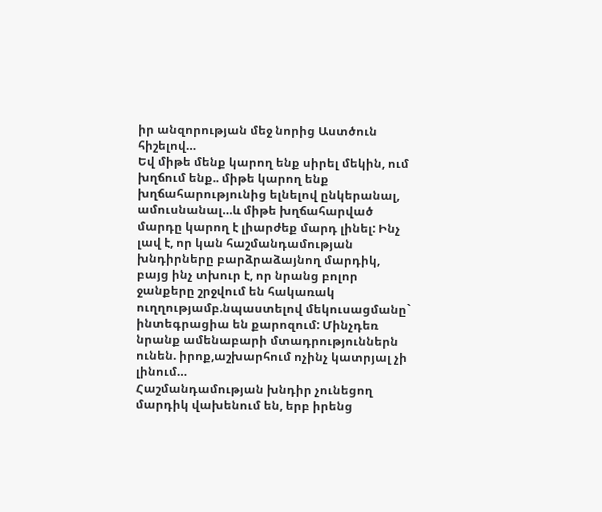իր անզորության մեջ նորից Աստծուն հիշելով…
Եվ միթե մենք կարող ենք սիրել մեկին, ում խղճում ենք.. միթե կարող ենք խղճահարությունից ելնելով ընկերանալ, ամուսնանալ…և միթե խղճահարված մարդը կարող է լիարժեք մարդ լինել: Ինչ լավ է, որ կան հաշմանդամության խնդիրները բարձրաձայնող մարդիկ, բայց ինչ տխուր է, որ նրանց բոլոր ջանքերը շրջվում են հակառակ ուղղությամբ.նպաստելով մեկուսացմանը` ինտեգրացիա են քարոզում: Մինչդեռ նրանք ամենաբարի մտադրություններն ունեն. իրոք,աշխարհում ոչինչ կատրյալ չի լինում…
Հաշմանդամության խնդիր չունեցող մարդիկ վախենում են, երբ իրենց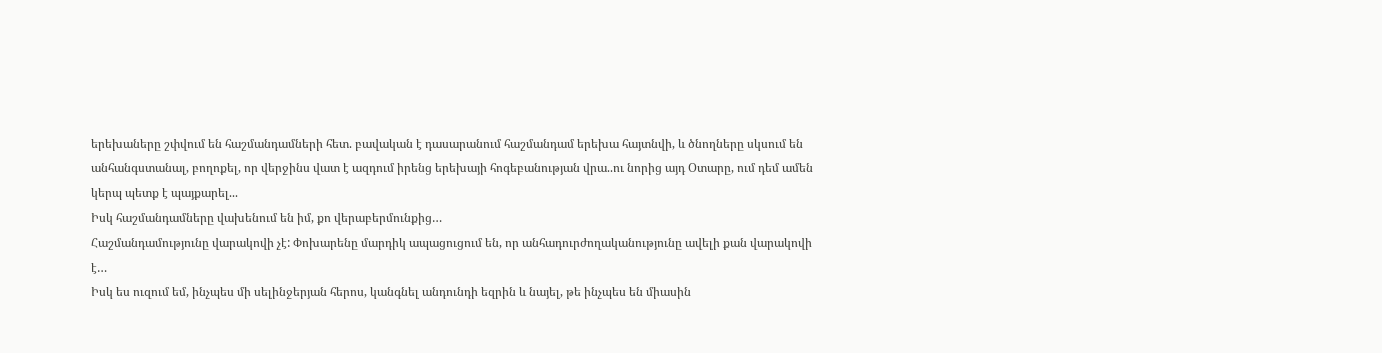երեխաները շփվում են հաշմանդամների հետ. բավական է դասարանում հաշմանդամ երեխա հայտնվի, և ծնողները սկսում են անհանգստանալ, բողոքել, որ վերջինս վատ է ազդում իրենց երեխայի հոգեբանության վրա..ու նորից այդ Օտարը, ում դեմ ամեն կերպ պետք է պայքարել...
Իսկ հաշմանդամները վախենում են իմ, քո վերաբերմունքից…
Հաշմանդամությունը վարակովի չէ: Փոխարենը մարդիկ ապացուցում են, որ անհադուրժողականությունը ավելի քան վարակովի է…
Իսկ ես ուզում եմ, ինչպես մի սելինջերյան հերոս, կանգնել անդունդի եզրին և նայել, թե ինչպես են միասին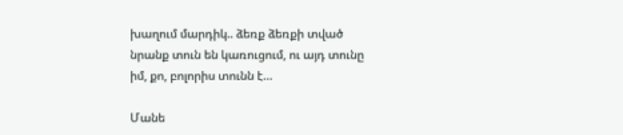խաղում մարդիկ.. ձեռք ձեռքի տված նրանք տուն են կառուցում, ու այդ տունը իմ, քո, բոլորիս տունն է…

Մանե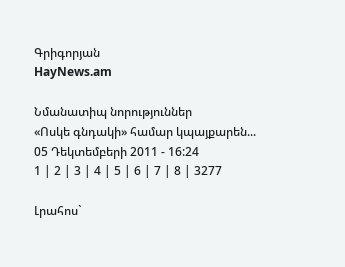Գրիգորյան
HayNews.am

Նմանատիպ նորություններ
«Ոսկե գնդակի» համար կպայքարեն...
05 Դեկտեմբերի 2011 - 16:24
1 | 2 | 3 | 4 | 5 | 6 | 7 | 8 | 3277

Լրահոս`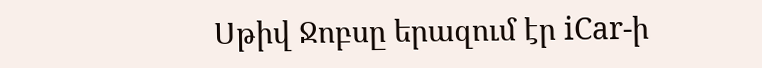Սթիվ Ջոբսը երազում էր iCar-ի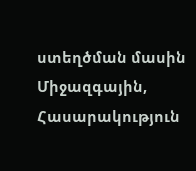ստեղծման մասին
Միջազգային, Հասարակություն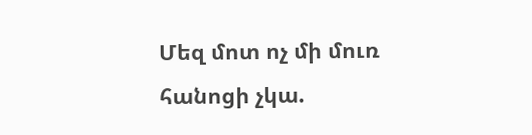Մեզ մոտ ոչ մի մուռ հանոցի չկա.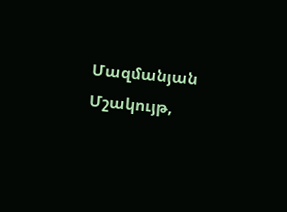Մազմանյան
Մշակույթ,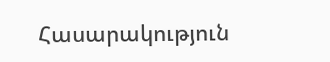Հասարակություն